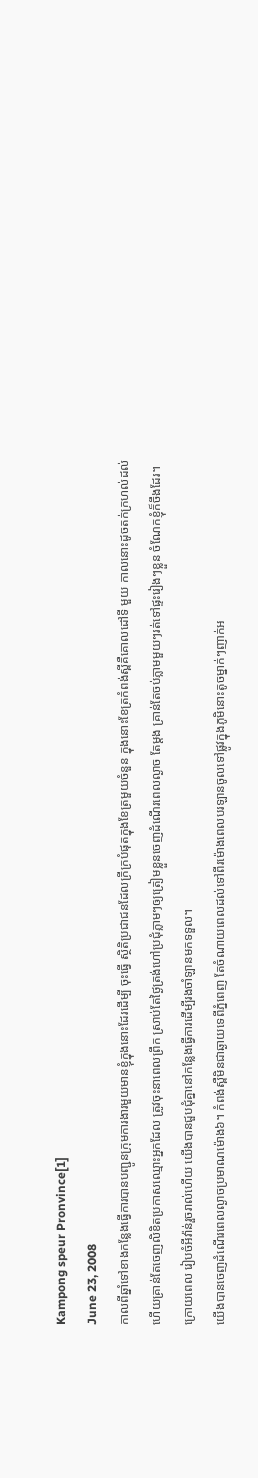Kampong speur Pronvince[1]
June 23, 2008
កាលពីឆ្នាំទៅខាងកន្លែងធ្វើការបានបញ្ជូនក្រុមការងារមួយមានខ្ញុំក្នុងនោះដែរដើម្បី ចុះធ្វើ ស្ថិតិប្រជាជនដែលក្រីក្របំផុតក្នុងខែត្រមួយចំនួន ក្នុងនោះខែត្រកំពង់ស្ពីគឺគោលដៅទី មួយ កាលនោះដូចតក់ក្រហល់ដល់ហើយគ្រាន់តែចេញលិខិតប្រកាសឈ្មោះអ្នកដែល ត្រូវចុះនាពេលព្រឹក ស្រាប់តែថ្ងៃត្រង់ហៅប្រជុំភ្លាមៗឲ្យត្រៀមខ្លួនចេញដំណើរពេលល្ងាច តែម្តង គ្រាន់តែចប់ភ្លាមមួយៗរត់ទៅផ្ទះរៀងៗខ្លួន ចំណែកខ្ញុំក៏ចឹងដែរ។ ក្រោយពេល រៀបចំអីវ៉ាន់រួចរាល់ហើយ យើងបានជួបជុំគ្នានៅកន្លែងធ្វើការដើម្បីរងចាំឡានមកទទួល។
យើងបានចេញដំណើរពេលល្ងាចប្រមាណម៉ោង៦។ កំពង់ស្ពឺមិនជាឆ្ងាយទេពីភ្នំពេញ តែចំណាយពេលដល់ទៅពីរម៉ោងពេលបរឡានចូលទៅផ្លូវក្នុងភូមិនោះតូចម្នាក់ៗញាក់អ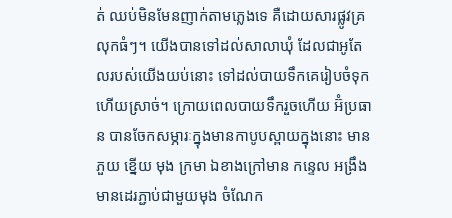ត់ ឈប់មិនមែនញាក់តាមភ្លេងទេ គឺដោយសារផ្លូវគ្រលុកធំៗ។ យើងបានទៅដល់សាលាឃុំ ដែលជាអូតែលរបស់យើងយប់នោះ ទៅដល់បាយទឹកគេរៀបចំទុកហើយស្រាច់។ ក្រោយពេលបាយទឹករួចហើយ អ៊ំប្រធាន បានចែកសម្ភារៈក្នុងមានកាបូបស្ពាយក្នុងនោះ មាន ភួយ ខ្នើយ មុង ក្រមា ឯខាងក្រៅមាន កន្ទេល អង្រឹងមានដេរភ្ជាប់ជាមួយមុង ចំណែក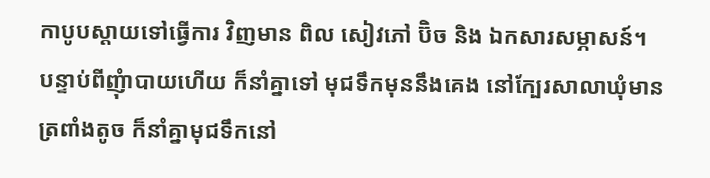កាបូបស្តាយទៅធ្វើការ វិញមាន ពិល សៀវភៅ ប៊ិច និង ឯកសារសម្ភាសន៍។ បន្ទាប់ពីញុំាបាយហើយ ក៏នាំគ្នាទៅ មុជទឹកមុននឹងគេង នៅក្បែរសាលាឃុំមានត្រពាំងតូច ក៏នាំគ្នាមុជទឹកនៅ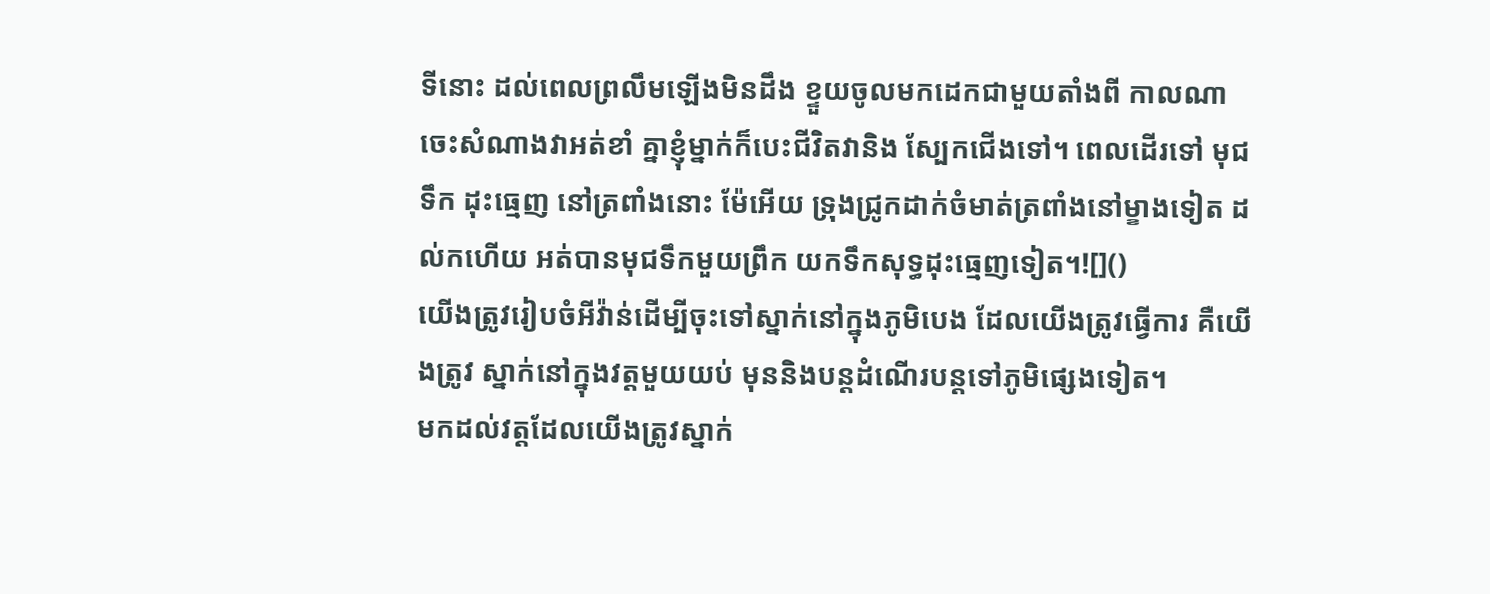ទីនោះ ដល់ពេលព្រលឹមឡើងមិនដឹង ខ្ទួយចូលមកដេកជាមួយតាំងពី កាលណា ចេះសំណាងវាអត់ខាំ គ្នាខ្ញុំម្នាក់ក៏បេះជីវិតវានិង ស្បែកជើងទៅ។ ពេលដើរទៅ មុជទឹក ដុះធ្មេញ នៅត្រពាំងនោះ ម៉ែអើយ ទ្រុងជ្រូកដាក់ចំមាត់ត្រពាំងនៅម្ខាងទៀត ដល់កហើយ អត់បានមុជទឹកមួយព្រឹក យកទឹកសុទ្ធដុះធ្មេញទៀត។![]()
យើងត្រូវរៀបចំអីវ៉ាន់ដើម្បីចុះទៅស្នាក់នៅក្នុងភូមិបេង ដែលយើងត្រូវធ្វើការ គឺយើងត្រូវ ស្នាក់នៅក្នុងវត្តមួយយប់ មុននិងបន្តដំណើរបន្តទៅភូមិផ្សេងទៀត។
មកដល់វត្តដែលយើងត្រូវស្នាក់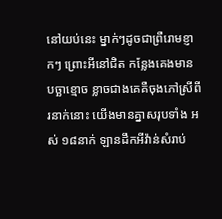នៅយប់នេះ ម្នាក់ៗដូចជាព្រឺរោមខ្ញាកៗ ព្រោះអីនៅជិត កន្លែងគេងមាន បច្ឆាខ្មោច ខ្លាចជាងគេគឺចុងភៅស្រីពីរនាក់នោះ យើងមានគ្នាសរុបទាំង អស់ ១៨នាក់ ឡានដឹកអីវ៉ាន់សំរាប់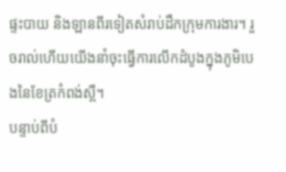ផ្ទះបាយ និងឡានពីរទៀតសំរាប់ដឹកក្រុមការងារ។ រួចរាល់ហើយយើងនាំចុះធ្វើការលើកដំបូងក្នុងភូមិបេងនៃខែត្រកំពង់ស្ពឺ។
បន្ទាប់ពីបំ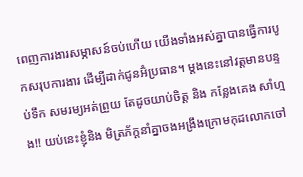ពេញការងារសម្ភាសន៍ចប់ហើយ យើងទាំងអស់គ្នាបានធ្វើការបូកសរុបការងារ ដើម្បីដាក់ជូនអ៊ំប្រធាន។ ម្តងនេះនៅវត្តមានបន្ទប់ទឹក សមរម្យអត់ព្រួយ តែដូចយាប់ចិត្ត និង កន្លែងគេង សាំហ្មង!! យប់នេះខ្ញុំនិង មិត្រភ័ក្តនាំគ្នាចងអង្រឹងក្រោមកុដលោកចៅ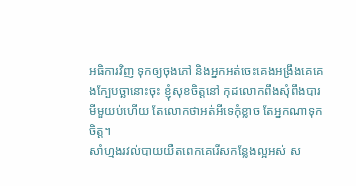អធិការវិញ ទុកឲ្យចុងភៅ និងអ្នកអត់ចេះគេងអង្រឹងគេគេងក្បែបច្ឆានោះចុះ ខ្ញុំសុខចិត្តនៅ កុដលោកពឹងសុំពឹងបារមីមួយប់ហើយ តែលោកថាអត់អីទេកុំខ្លាច តែអ្នកណាទុកចិត្ត។
សាំហ្មងរវល់បាយយឺតពេកគេរើសកន្លែងល្អអស់ ស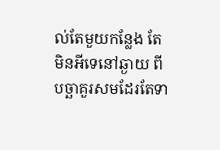ល់តែមួយកន្លែង តែមិនអីទេនៅឆ្ងាយ ពីបច្ឆាគួរសមដែរតែទា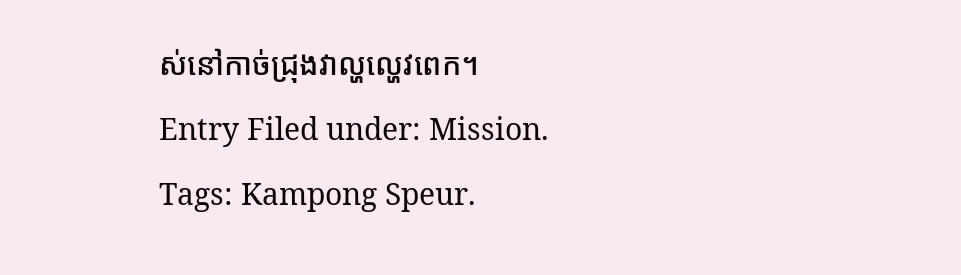ស់នៅកាច់ជ្រុងវាល្ហល្ហេវពេក។
Entry Filed under: Mission. Tags: Kampong Speur.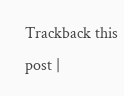Trackback this post |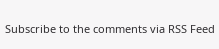Subscribe to the comments via RSS Feed